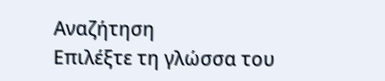Αναζήτηση
Επιλέξτε τη γλώσσα του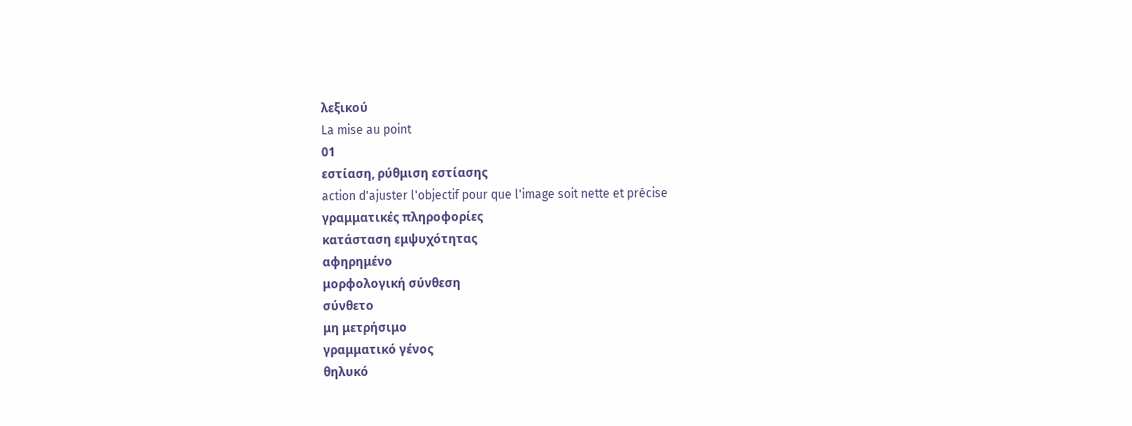λεξικού
La mise au point
01
εστίαση, ρύθμιση εστίασης
action d'ajuster l'objectif pour que l'image soit nette et précise
γραμματικές πληροφορίες
κατάσταση εμψυχότητας
αφηρημένο
μορφολογική σύνθεση
σύνθετο
μη μετρήσιμο
γραμματικό γένος
θηλυκό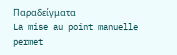Παραδείγματα
La mise au point manuelle permet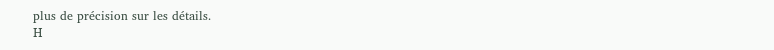plus de précision sur les détails.
Η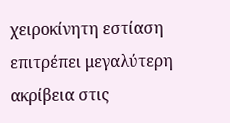χειροκίνητη εστίαση επιτρέπει μεγαλύτερη ακρίβεια στις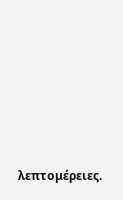λεπτομέρειες.